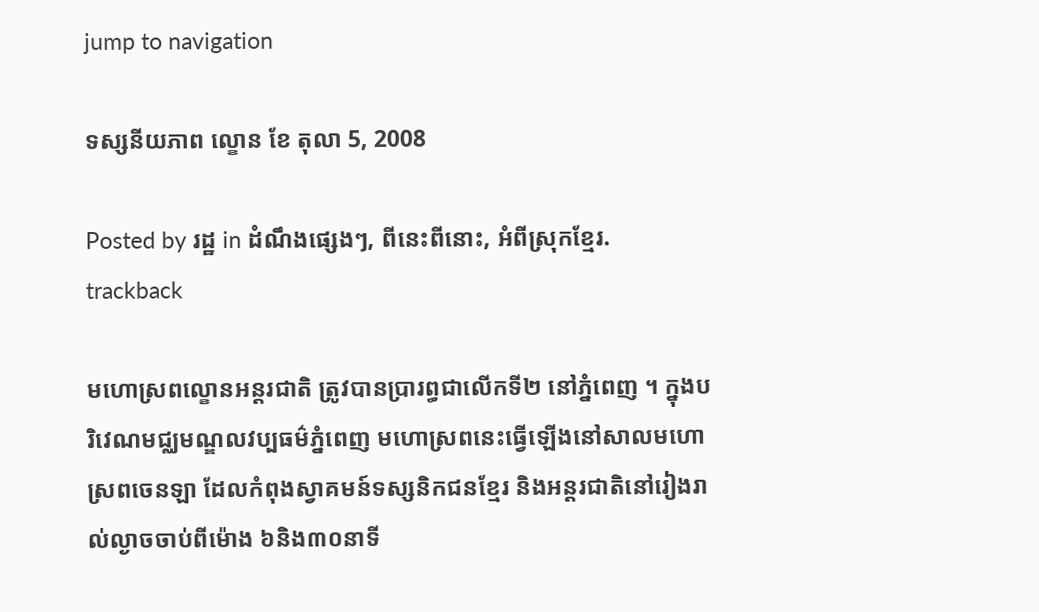jump to navigation

ទស្សនីយភាព ល្ខោន ខែ តុលា 5, 2008

Posted by រដ្ឋ in ដំណឹងផ្សេងៗ, ពីនេះពីនោះ, អំពីស្រុកខ្មែរ.
trackback

មហោស្រពល្ខោនអន្តរជាតិ ត្រូវបានប្រារព្ធជាលើកទី២ នៅភ្នំពេញ ។ ក្នុងបរិវេណមជ្ឈមណ្ឌលវប្បធម៌ភ្នំពេញ មហោស្រពនេះធ្វើឡើងនៅសាលមហោស្រពចេនឡា ដែលកំពុងស្វាគមន៍ទស្សនិកជនខ្មែរ និងអន្តរជាតិនៅរៀងរាល់ល្ងាចចាប់ពីម៉ោង ៦និង៣០នាទី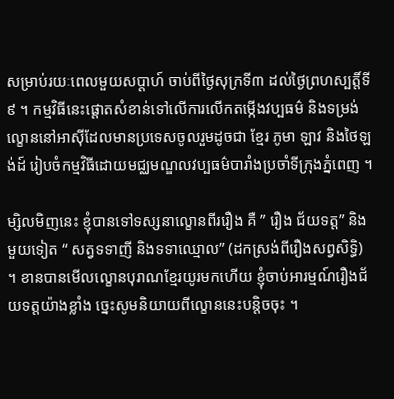សម្រាប់រយៈពេលមួយសប្តាហ៍ ចាប់ពីថ្ងៃសុក្រទី៣ ដល់ថ្ងៃព្រហស្បត្តិ៍ទី៩ ។ កម្មវិធីនេះផ្ដោតសំខាន់ទៅលើការលើកតម្កើងវប្បធម៌ និងទម្រង់ល្ខោននៅអាស៊ីដែលមានប្រទេសចូលរួមដូចជា ខ្មែរ ភូមា ឡាវ និងថៃឡង់ដ៍ រៀបចំកម្មវិធីដោយមជ្ឈមណ្ឌលវប្បធម៌បារាំងប្រចាំទីក្រុងភ្នំពេញ ។

ម្សិលមិញនេះ ខ្ញុំបានទៅទស្សនាល្ខោនពីររឿង គឺ ” រឿង ជ័យទត្ត” និងមួយទៀត “ សត្វទទាញី និងទទាឈ្មោល” (ដកស្រង់ពីរឿងសព្វសិទ្ធិ) ។ ខានបានមើលល្ខោនបុរាណខ្មែរយូរមកហើយ ខ្ញុំចាប់អារម្មណ៍រឿងជ័យទត្តយ៉ាងខ្លាំង ច្នេះសូមនិយាយពីល្ខោននេះបន្តិចចុះ ។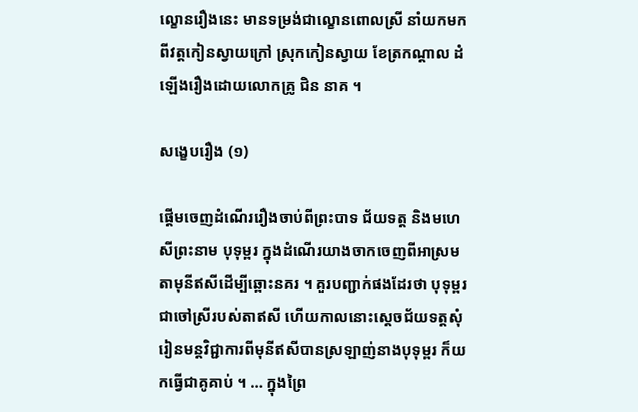ល្ខោនរឿងនេះ មានទម្រង់ជាល្ខោនពោលស្រី នាំយកមកពីវត្តកៀនស្វាយក្រៅ ស្រុកកៀនស្វាយ ខែត្រកណ្តាល ដំឡើងរឿងដោយលោកគ្រូ ជិន នាគ ។

សង្ខេបរឿង (១)

ផ្ដើមចេញដំណើររឿងចាប់ពីព្រះបាទ ជ័យទត្ត និងមហេសីព្រះនាម បុទុម្ពរ ក្នុងដំណើរយាងចាកចេញពីអាស្រមតាមុនីឥសីដើម្បីឆ្ពោះនគរ ។ គួរបញ្ជាក់ផងដែរថា បុទុម្ពរ ជាចៅស្រីរបស់តាឥសី ហើយកាលនោះស្តេចជ័យទត្តសុំរៀនមន្តវិជ្ជាការពីមុនីឥសីបានស្រឡាញ់នាងបុទុម្ពរ ក៏យកធ្វើជាគូគាប់ ។ … ក្នុងព្រៃ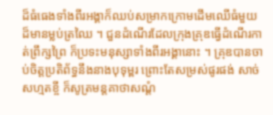ដ៏ធំធេងទាំងពីរអង្គាក៏ឈប់សម្រាកក្រោមដើមឈើធំមួយដ៏មានម្លប់ត្រឈៃ ។ ជួនដំណើរដែលក្រុងគ្រុឌធ្វើដំណើរកាត់ព្រឹក្សព្រៃ ក៏ប្រទះមនុស្សាទាំងពីរអង្គានោះ ។ គ្រុឌបានចាប់ចិត្តប្រតិព័ទ្ធនឹងនាងបុទុម្ពរ ព្រោះតែសម្រស់ផូរផង់ សាច់សហ្មតខ្ចី ក៏សូត្រមន្តគាថាសណ្ដំ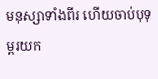មនុស្សាទាំងពីរ ហើយចាប់បុទុម្ពរយក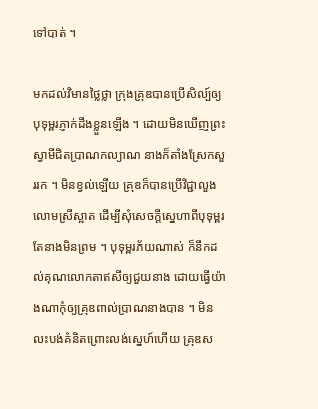ទៅបាត់ ។

មកដល់វិមានថ្លៃថ្លា ក្រុងគ្រុឌបានប្រើសិល្ប៍ឲ្យបុទុម្ពរភ្ញាក់ដឹងខ្លួនឡើង ។ ដោយមិនឃើញព្រះស្វាមីជិតប្រាណកល្យាណ នាងក៏តាំងស្រែកសួររក ។ មិនខ្វល់ឡើយ គ្រុឌក៏បានប្រើវិជ្ជាលួងលោមស្រីស្អាត ដើម្បីសុំសេចក្ដីស្នេហាពីបុទុម្ពរ តែនាងមិនព្រម ។ បុទុម្ពរភ័យណាស់ ក៏នឹកដល់គុណលោកតាឥសីឲ្យជួយនាង ដោយធ្វើយ៉ាងណាកុំឲ្យគ្រុឌពាល់ប្រាណនាងបាន ។ មិនលះបង់គំនិតព្រោះលង់ស្នេហ៍ហើយ គ្រុឌស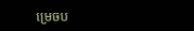ម្រេចប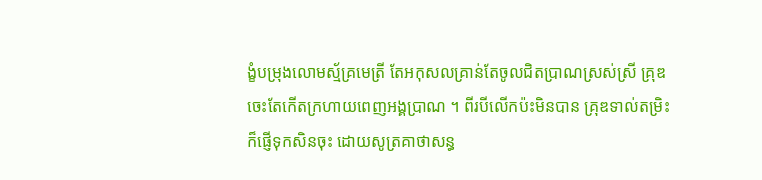ង្ខំបម្រុងលោមស្ម័គ្រមេត្រី តែអកុសលគ្រាន់តែចូលជិតប្រាណស្រស់ស្រី គ្រុឌចេះតែកើតក្រហាយពេញអង្គប្រាណ ។ ពីរបីលើកប៉ះមិនបាន គ្រុឌទាល់តម្រិះ ក៏ផ្ញើទុកសិនចុះ ដោយសូត្រគាថាសន្ធ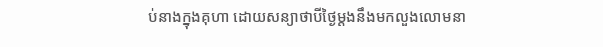ប់នាងក្នុងគុហា ដោយសន្យាថាបីថ្ងៃម្ដងនឹងមកលួងលោមនា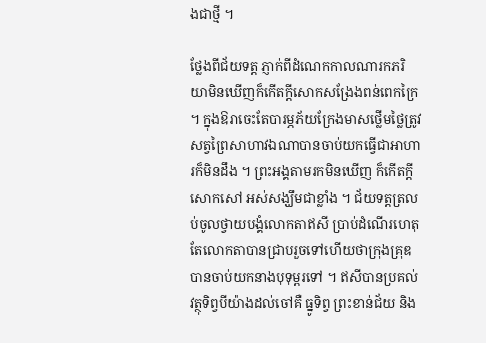ងជាថ្មី ។

ថ្លែងពីជ័យទត្ត ភ្ញាក់ពីដំណេកកាលណារកភរិយាមិនឃើញក៏កើតក្ដីសោកសង្រែងពន់ពេកក្រៃ ។ ក្នុងឱរាចេះតែបារម្ភភ័យក្រែងមាសថ្លើមថ្លៃត្រូវសត្វព្រៃសាហាវឯណាបានចាប់យកធ្វើជាអាហារក៏មិនដឹង ។ ព្រះអង្គតាមរកមិនឃើញ ក៏កើតក្ដីសោកសៅ អស់សង្ឃឹមជាខ្លាំង ។ ជ័យទត្តត្រលប់ចូលថ្វាយបង្គំលោកតាឥសី ប្រាប់ដំណើរហេតុ តែលោកតាបានជ្រាបរួចទៅហើយថាក្រុងគ្រុឌបានចាប់យកនាងបុទុម្ពរទៅ ។ ឥសីបានប្រគល់វត្ថុទិព្វបីយ៉ាងដល់ចៅគឺ ធ្នូទិព្វ ព្រះខាន់ជ័យ និង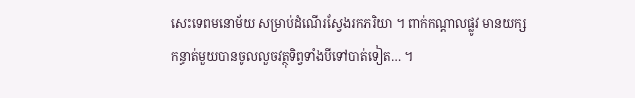សេះទេពមនោម័យ សម្រាប់ដំណើរស្វែងរកភរិយា ។ ពាក់កណ្តាលផ្លូវ មានយក្សកន្ធាត់មួយបានចូលលួចវត្ថុទិព្វទាំងបីទៅបាត់ទៀត… ។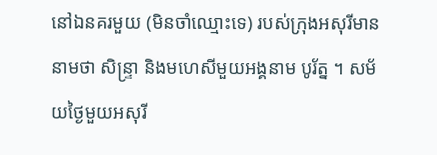នៅឯនគរមួយ (មិនចាំឈ្មោះទេ) របស់ក្រុងអសុរីមាននាមថា សិន្ទ្រា និងមហេសីមួយអង្គនាម បូរ័ត្ន ។ សម័យថ្ងៃមួយអសុរី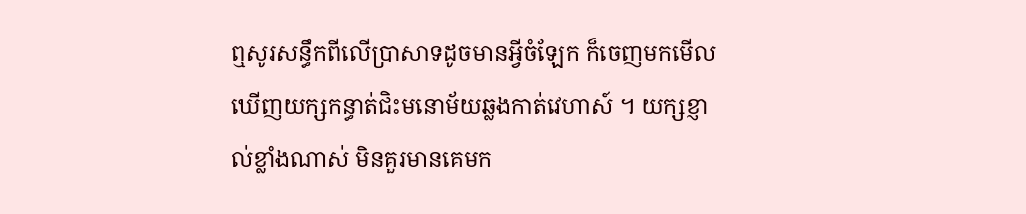ឮសូរសន្ធឹកពីលើប្រាសាទដូចមានអ្វីចំឡែក ក៏ចេញមកមើលឃើញយក្សកន្ធាត់ជិះមនោម័យឆ្លងកាត់វេហាស៍ ។ យក្សខ្ញាល់ខ្លាំងណាស់ មិនគួរមានគេមក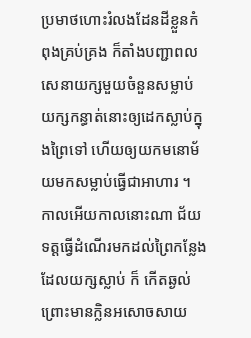ប្រមាថហោះរំលងដែនដីខ្លួនកំពុងគ្រប់គ្រង ក៏តាំងបញ្ជាពលសេនាយក្សមួយចំនួនសម្លាប់ យក្សកន្ធាត់នោះឲ្យដេកស្លាប់ក្នុងព្រៃទៅ ហើយឲ្យយកមនោម័យមកសម្លាប់ធ្វើជាអាហារ ។ កាលអើយកាលនោះណា ជ័យទត្តធ្វើដំណើរមកដល់ព្រៃកន្លែងដែលយក្សស្លាប់ ក៏ កើតឆ្ងល់ព្រោះមានក្លិនអសោចសាយ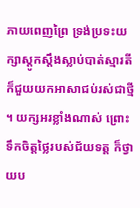ភាយពេញព្រៃ ទ្រង់ប្រទះយក្សាស្តូកស្តឹងស្លាប់បាត់ស្មារតីក៏ជួយយកអាសាជប់រស់ជាថ្មី ។ យក្សអរខ្លាំងណាស់ ព្រោះទឹកចិត្តថ្លៃរបស់ជ័យទត្ត ក៏ថ្វាយប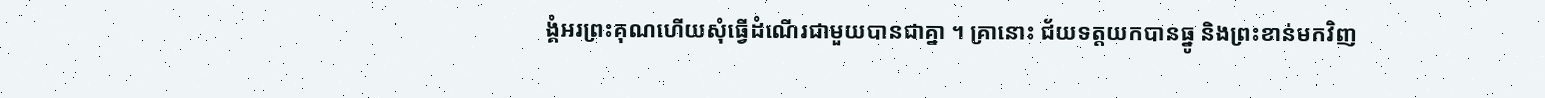ង្គំអរព្រះគុណហើយសុំធ្វើដំណើរជាមួយបានជាគ្នា ។ គ្រានោះ ជ័យទត្តយកបានធ្នូ និងព្រះខាន់មកវិញ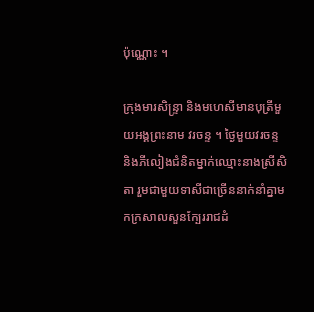ប៉ុណ្ណោះ ។

ក្រុងមារសិន្ទ្រា និងមហេសីមានបុត្រីមួយអង្គព្រះនាម វរចន្ទ ។ ថ្ងៃមួយវរចន្ទ និងភីលៀងជំនិតម្នាក់ឈ្មោះនាងស្រីសិតា រួមជាមួយទាសីជាច្រើននាក់នាំគ្នាមកក្រសាលសួនក្បែររាជដំ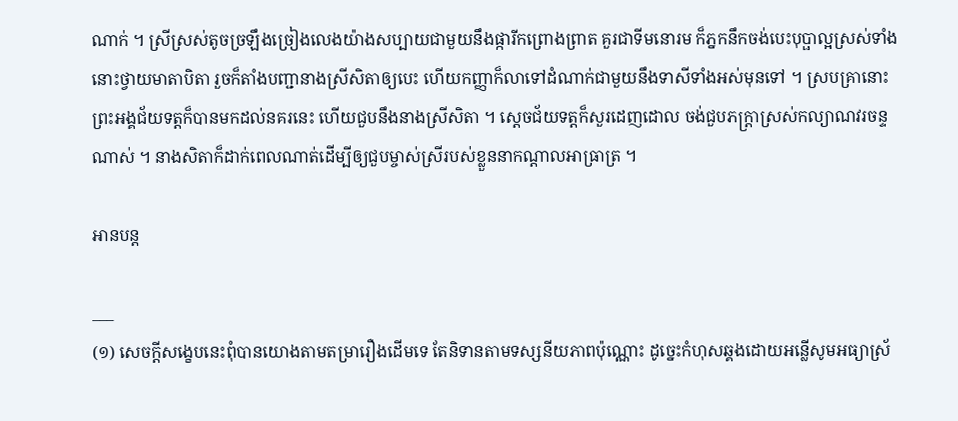ណាក់ ។ ស្រីស្រស់តូចច្រឡឹងច្រៀងលេងយ៉ាងសប្បាយជាមួយនឹងផ្ការីកព្រោងព្រាត គួរជាទីមនោរម ក៏ភ្នកនឹកចង់បេះបុប្ផាល្អស្រស់ទាំងនោះថ្វាយមាតាបិតា រួចក៏តាំងបញ្ជានាងស្រីសិតាឲ្យបេះ ហើយកញ្ញាក៏លាទៅដំណាក់ជាមួយនឹងទាសីទាំងអស់មុនទៅ ។ ស្របគ្រានោះ ព្រះអង្គជ័យទត្តក៏បានមកដល់នគរនេះ ហើយជួបនឹងនាងស្រីសិតា ។ ស្ដេចជ័យទត្តក៏សួរដេញដោល ចង់ជួបភក្ត្រាស្រស់កល្យាណវរចន្ទណាស់ ។ នាងសិតាក៏ដាក់ពេលណាត់ដើម្បីឲ្យជួបម្ចាស់ស្រីរបស់ខ្លួននាកណ្ដាលអាធ្រាត្រ ។

អានបន្ត

___
(១) សេចក្ដីសង្ខេបនេះពុំបានយោងតាមតម្រារឿងដើមទេ តែនិទានតាមទស្សនីយភាពប៉ុណ្ណោះ ដូច្នេះកំហុសឆ្គងដោយអន្លើសូមអធ្យាស្រ័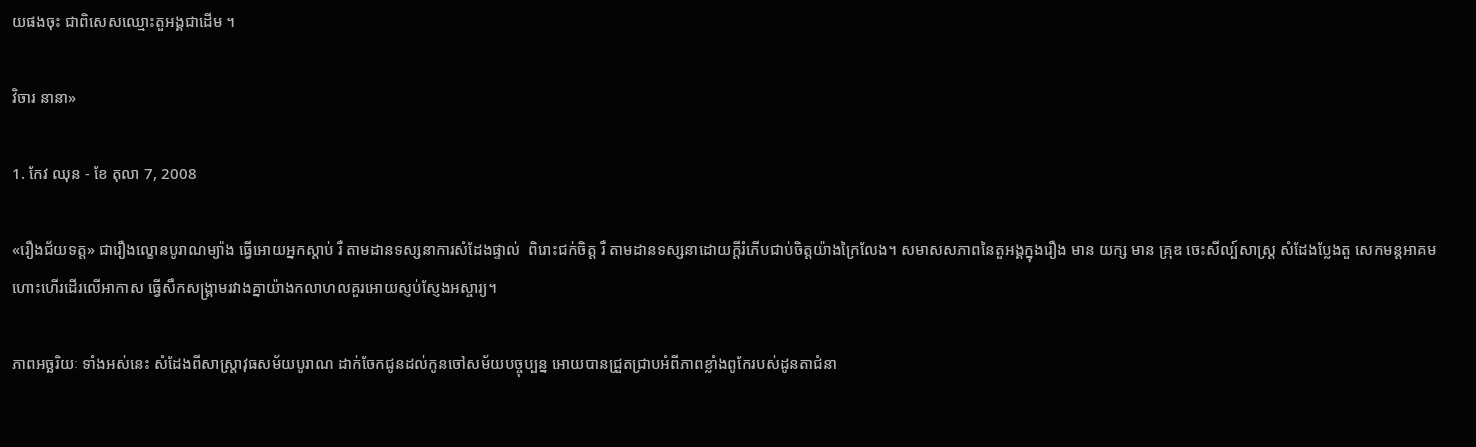យផងចុះ ជាពិសេសឈ្មោះតួអង្គជាដើម ។

វិចារ នានា»

1. កែវ ឈុន - ខែ តុលា 7, 2008

«រឿងជ័យទត្ដ» ជារឿងល្ខោនបូរាណម្យ៉ាង ធ្វើអោយអ្នកស្ដាប់ រឺ តាមដានទស្សនាការសំដែងផ្ទាល់  ពិរោះជក់ចិត្ដ រឺ តាមដានទស្សនាដោយក្ដីរំភើបជាប់ចិត្ដយ៉ាងក្រៃលែង។ សមាសសភាពនៃតួអង្គក្នុងរឿង មាន យក្ស មាន គ្រុឌ ចេះសីល្ប៍សាស្រ្ដ សំដែងប្លែងតួ សេកមន្ដអាគមហោះហើរដើរលើអាកាស ធ្វើសឹកសង្គ្រាមរវាងគ្នាយ៉ាងកលាហលគួរអោយស្ញប់ស្ញែងអស្ចារ្យ។

ភាពអច្ឆរិយៈ ទាំងអស់នេះ សំដែងពីសាស្រ្ដាវុធសម័យបូរាណ ដាក់ចែកជូនដល់កូនចៅសម័យបច្ចុប្បន្ន អោយបានជ្រួតជ្រាបអំពីភាពខ្លាំងពូកែរបស់ដូនតាជំនា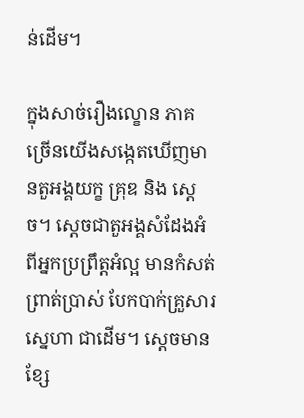ន់ដើម។

ក្នុងសាច់រឿងល្ខោន ភាគច្រើនយើងសង្កេតឃើញមានតួអង្គយក្ខ គ្រុឌ និង ស្ដេច។ ស្ដេចជាតួអង្គសំដែងអំពីអ្នកប្រព្រឹត្ដអំល្អ មានកំសត់ ព្រាត់ប្រាស់ បែកបាក់គ្រួសារ ស្នេហា ជាដើម។ ស្ដេចមានខ្សែ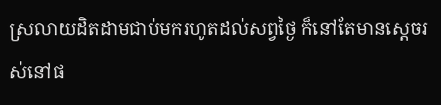ស្រលាយដិតដាមជាប់មករហូតដល់សព្វថ្ងៃ ក៏នៅតែមានស្ដេចរស់នៅផ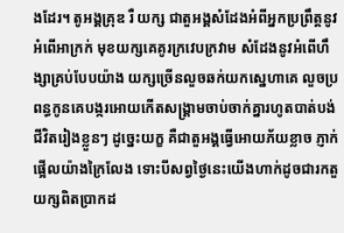ងដែរ។ តូអង្គគ្រុឌ រឺ យក្ស ជាតួអង្គសំដែងអំពីអ្នកប្រព្រឹត្ដនូវអំពើអាក្រក់ មុខយក្សគេគូរក្រវេបក្រវាម សំដែងនូវអំពើហឹង្សាគ្រប់បែបយ៉ាង យក្សច្រើនលួចឆក់យកស្នេហាគេ លួចប្រពន្ធកូនគេបង្ករអោយកើតសង្គ្រាមចាប់ចាក់គ្នារហូតបាត់បង់ជីវិតរៀងខ្លួនៗ ដូច្នេះយក្ខ គឺជាតួអង្គធ្វើអោយភ័យខ្លាច ភ្ញាក់ផ្អើលយ៉ាងក្រៃលែង ទោះបីសព្វថ្ងៃនេះយើងហាក់ដូចជារកតួយក្សពិតប្រាកដ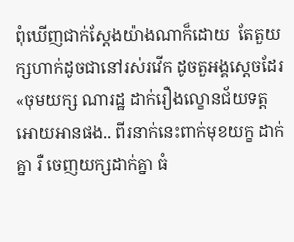ពុំឃើញជាក់ស្ដែងយ៉ាងណាក៏ដោយ  តែតួយក្សហាក់ដូចជានៅរស់រវើក ដូចតួអង្គស្ដេចដែរ  «ចុមយក្ស ណារដ្ឋ ដាក់រឿងល្ខោនជ័យទត្ដអោយអានផង.. ពីរនាក់នេះពាក់មុខយក្ខ ដាក់គ្នា រឺ ចេញយក្សដាក់គ្នា ធំ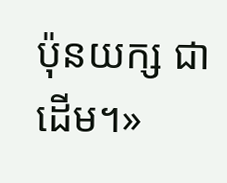ប៉ុនយក្ស ជាដើម។»